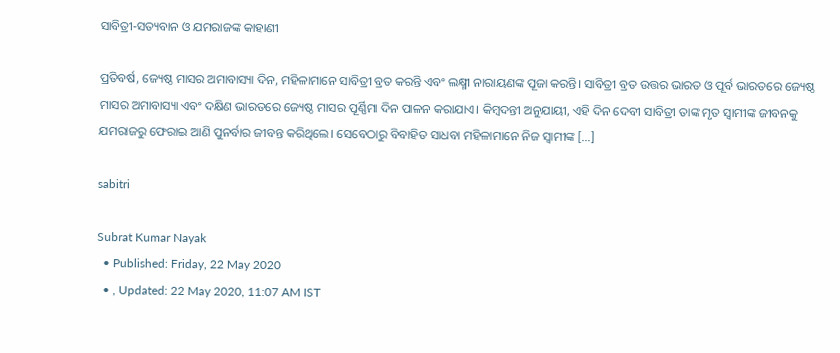ସାବିତ୍ରୀ-ସତ୍ୟବାନ ଓ ଯମରାଜଙ୍କ କାହାଣୀ

ପ୍ରତିବର୍ଷ, ଜ୍ୟେଷ୍ଠ ମାସର ଅମାବାସ୍ୟା ଦିନ, ମହିଳାମାନେ ସାବିତ୍ରୀ ବ୍ରତ କରନ୍ତି ଏବଂ ଲକ୍ଷ୍ମୀ ନାରାୟଣଙ୍କ ପୂଜା କରନ୍ତି। ସାବିତ୍ରୀ ବ୍ରତ ଉତ୍ତର ଭାରତ ଓ ପୂର୍ବ ଭାରତରେ ଜ୍ୟେଷ୍ଠ ମାସର ଅମାବାସ୍ୟା ଏବଂ ଦକ୍ଷିଣ ଭାରତରେ ଜ୍ୟେଷ୍ଠ ମାସର ପୂର୍ଣ୍ଣିମା ଦିନ ପାଳନ କରାଯାଏ। କିମ୍ବଦନ୍ତୀ ଅନୁଯାୟୀ, ଏହି ଦିନ ଦେବୀ ସାବିତ୍ରୀ ତାଙ୍କ ମୃତ ସ୍ୱାମୀଙ୍କ ଜୀବନକୁ ଯମରାଜରୁ ଫେରାଇ ଆଣି ପୁନର୍ବାର ଜୀବନ୍ତ କରିଥିଲେ। ସେବେଠାରୁ ବିବାହିତ ସାଧବା ମହିଳାମାନେ ନିଜ ସ୍ୱାମୀଙ୍କ […]

sabitri

Subrat Kumar Nayak
  • Published: Friday, 22 May 2020
  • , Updated: 22 May 2020, 11:07 AM IST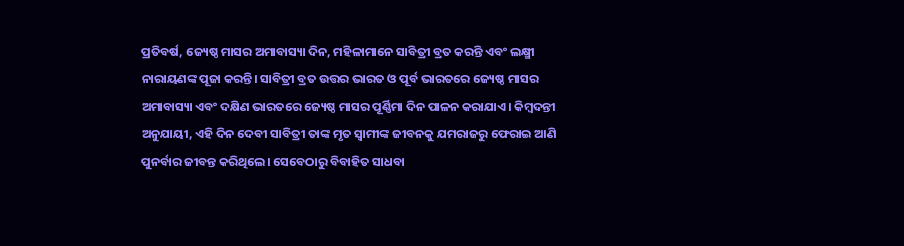ପ୍ରତିବର୍ଷ, ଜ୍ୟେଷ୍ଠ ମାସର ଅମାବାସ୍ୟା ଦିନ, ମହିଳାମାନେ ସାବିତ୍ରୀ ବ୍ରତ କରନ୍ତି ଏବଂ ଲକ୍ଷ୍ମୀ ନାରାୟଣଙ୍କ ପୂଜା କରନ୍ତି। ସାବିତ୍ରୀ ବ୍ରତ ଉତ୍ତର ଭାରତ ଓ ପୂର୍ବ ଭାରତରେ ଜ୍ୟେଷ୍ଠ ମାସର ଅମାବାସ୍ୟା ଏବଂ ଦକ୍ଷିଣ ଭାରତରେ ଜ୍ୟେଷ୍ଠ ମାସର ପୂର୍ଣ୍ଣିମା ଦିନ ପାଳନ କରାଯାଏ। କିମ୍ବଦନ୍ତୀ ଅନୁଯାୟୀ, ଏହି ଦିନ ଦେବୀ ସାବିତ୍ରୀ ତାଙ୍କ ମୃତ ସ୍ୱାମୀଙ୍କ ଜୀବନକୁ ଯମରାଜରୁ ଫେରାଇ ଆଣି ପୁନର୍ବାର ଜୀବନ୍ତ କରିଥିଲେ। ସେବେଠାରୁ ବିବାହିତ ସାଧବା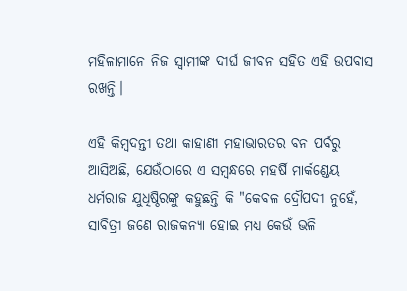ମହିଳାମାନେ ନିଜ ସ୍ୱାମୀଙ୍କ ଦୀର୍ଘ ଜୀବନ ସହିତ ଏହି ଉପବାସ ରଖନ୍ତି।

ଏହି କିମ୍ବଦନ୍ତୀ ତଥା କାହାଣୀ ମହାଭାରତର ବନ ପର୍ବରୁ ଆସିଅଛି, ଯେଉଁଠାରେ ଏ ସମ୍ବନ୍ଧରେ ମହର୍ଷି ମାର୍କଣ୍ଡେୟ ଧର୍ମରାଜ ଯୁଧିଷ୍ଠିରଙ୍କୁ କହୁଛନ୍ତି କି "କେବଳ ଦ୍ରୌପଦୀ ନୁହେଁ, ସାବିତ୍ରୀ ଜଣେ ରାଜକନ୍ୟା ହୋଇ ମଧ୍ୟ କେଉଁ ଭଳି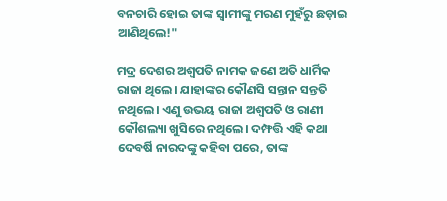ବନଚାରି ହୋଇ ତାଙ୍କ ସ୍ୱାମୀଙ୍କୁ ମରଣ ମୁହଁରୁ ଛଡ଼ାଇ ଆଣିଥିଲେ!"

ମଦ୍ର ଦେଶର ଅଶ୍ଵପତି ନାମକ ଜଣେ ଅତି ଧାର୍ମିକ ରାଜା ଥିଲେ। ଯାହାଙ୍କର କୌଣସି ସନ୍ତାନ ସନ୍ତତି ନଥିଲେ। ଏଣୁ ଉଭୟ ରାଜା ଅଶ୍ଵପତି ଓ ରାଣୀ କୌଶଲ୍ୟା ଖୁସିରେ ନଥିଲେ। ଦମ୍ଫତ୍ତି ଏହି କଥା ଦେବର୍ଷି ନାରଦଙ୍କୁ କହିବା ପରେ, ତାଙ୍କ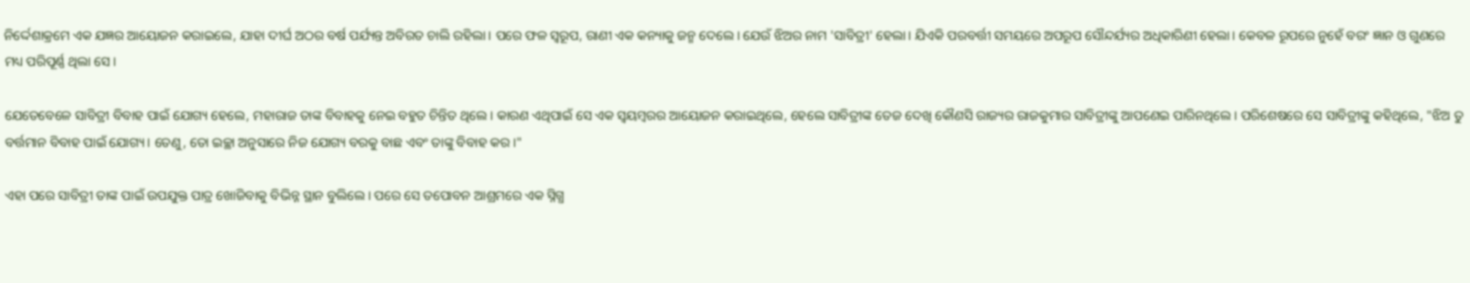ନିର୍ଦ୍ଦେଶାକ୍ରମେ ଏକ ଯଜ୍ଞର ଆୟୋଜନ କରାଇଲେ, ଯାହା ଦୀର୍ଘ ଅଠର ବର୍ଷ ପର୍ଯ୍ୟନ୍ତ ଅବିରତ ଚାଲି ରହିଲା। ପରେ ଫଳ ସ୍ୱରୂପ, ରାଣୀ ଏକ କନ୍ୟାକୁ ଜନ୍ମ ଦେଲେ। ଯେଉଁ ଝିଅର ନାମ 'ସାବିତ୍ରୀ' ହେଲା। ଯିଏକି ପରବର୍ତ୍ତୀ ସମୟରେ ଅପରୂପ ସୌନ୍ଦର୍ଯ୍ୟର ଅଧିକାରିଣୀ ହେଲା। କେବଳ ରୂପରେ ନୁହେଁ ବରଂ ଜ୍ଞାନ ଓ ଗୁଣରେ ମଧ୍ୟ ପରିପୂର୍ଣ୍ଣ ଥିଲା ସେ।

ଯେତେବେଳେ ସାବିତ୍ରୀ ବିବାହ ପାଇଁ ଯୋଗ୍ୟ ହେଲେ, ମହାରାଜ ତାଙ୍କ ବିବାହକୁ ନେଇ ବହୁତ ଚିନ୍ତିତ ଥିଲେ। କାରଣ ଏଥିପାଇଁ ସେ ଏକ ସ୍ଵୟମ୍ବରର ଆୟୋଜନ କରାଇଥିଲେ, ହେଲେ ସାବିତ୍ରୀଙ୍କ ତେଜ ଦେଖି କୌଣସି ରାଜ୍ୟର ରାଜକୁମାର ସାବିତ୍ରୀଙ୍କୁ ଆପଣେଇ ପାରିନଥିଲେ। ପରିଶେଷରେ ସେ ସାବିତ୍ରୀଙ୍କୁ କହିଥିଲେ, "ଝିଅ ତୁ ବର୍ତ୍ତମାନ ବିବାହ ପାଇଁ ଯୋଗ୍ୟ। ତେଣୁ, ତୋ ଇଚ୍ଛା ଅନୁସାରେ ନିଜ ଯୋଗ୍ୟ ବରକୁ ବାଛ ଏବଂ ତାଙ୍କୁ ବିବାହ କର।"

ଏହା ପରେ ସାବିତ୍ରୀ ତାଙ୍କ ପାଇଁ ଉପଯୁକ୍ତ ପାତ୍ର ଖୋଜିବାକୁ ବିଭିନ୍ନ ସ୍ଥାନ ବୁଲିଲେ। ପରେ ସେ ତପୋବନ ଆଶ୍ରମରେ ଏକ ସ୍ନିଗ୍ଧ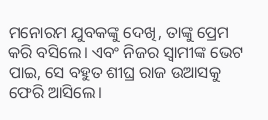ମନୋରମ ଯୁବକଙ୍କୁ ଦେଖି, ତାଙ୍କୁ ପ୍ରେମ କରି ବସିଲେ। ଏବଂ ନିଜର ସ୍ୱାମୀଙ୍କ ଭେଟ ପାଇ, ସେ ବହୁତ ଶୀଘ୍ର ରାଜ ଉଆସକୁ ଫେରି ଆସିଲେ।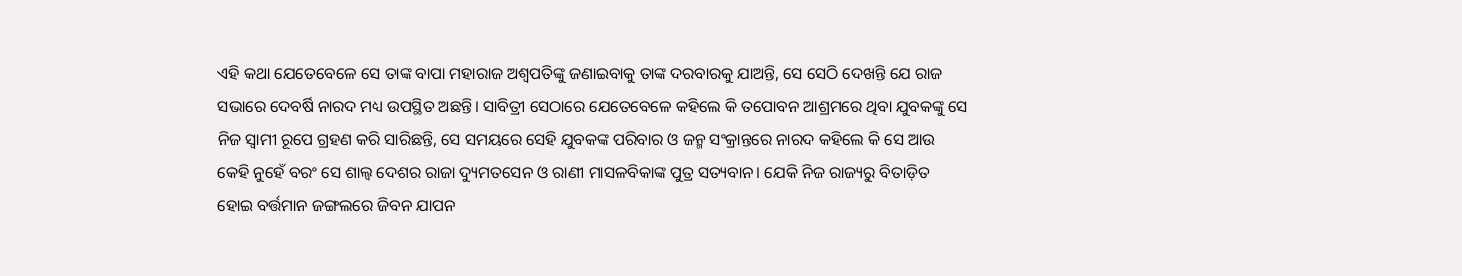ଏହି କଥା ଯେତେବେଳେ ସେ ତାଙ୍କ ବାପା ମହାରାଜ ଅଶ୍ଵପତିଙ୍କୁ ଜଣାଇବାକୁ ତାଙ୍କ ଦରବାରକୁ ଯାଅନ୍ତି, ସେ ସେଠି ଦେଖନ୍ତି ଯେ ରାଜ ସଭାରେ ଦେବର୍ଷି ନାରଦ ମଧ୍ୟ ଉପସ୍ଥିତ ଅଛନ୍ତି। ସାବିତ୍ରୀ ସେଠାରେ ଯେତେବେଳେ କହିଲେ କି ତପୋବନ ଆଶ୍ରମରେ ଥିବା ଯୁବକଙ୍କୁ ସେ ନିଜ ସ୍ୱାମୀ ରୂପେ ଗ୍ରହଣ କରି ସାରିଛନ୍ତି, ସେ ସମୟରେ ସେହି ଯୁବକଙ୍କ ପରିବାର ଓ ଜନ୍ମ ସଂକ୍ରାନ୍ତରେ ନାରଦ କହିଲେ କି ସେ ଆଉ କେହି ନୁହେଁ ବରଂ ସେ ଶାଲ୍ଵ ଦେଶର ରାଜା ଦ୍ୟୁମତସେନ ଓ ରାଣୀ ମାସଳବିକାଙ୍କ ପୁତ୍ର ସତ୍ୟବାନ। ଯେକି ନିଜ ରାଜ୍ୟରୁ ବିତାଡ଼ିତ ହୋଇ ବର୍ତ୍ତମାନ ଜଙ୍ଗଲରେ ଜିବନ ଯାପନ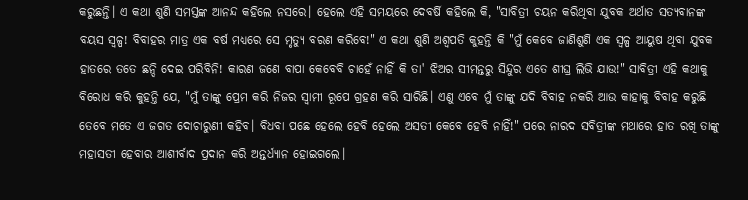କରୁଛନ୍ତି। ଏ କଥା ଶୁଣି ସମସ୍ତଙ୍କ ଆନନ୍ଦ କହିଲେ ନସରେ। ହେଲେ ଏହି ସମୟରେ ଦେବର୍ଷି କହିଲେ କି, "ସାବିତ୍ରୀ ଚୟନ କରିଥିବା ଯୁବକ ଅର୍ଥାତ ସତ୍ୟବାନଙ୍କ ବୟସ ସ୍ୱଳ୍ପ! ବିବାହର ମାତ୍ର ଏକ ବର୍ଷ ମଧ୍ୟରେ ସେ ମୃତ୍ୟୁ ବରଣ କରିବେ!" ଏ କଥା ଶୁଣି ଅଶ୍ଵପତି କୁହନ୍ତି କି "ମୁଁ କେବେ ଜାଣିଶୁଣି ଏକ ସ୍ୱଳ୍ପ ଆୟୁଷ ଥିବା ଯୁବକ ହାତରେ ତତେ ଛନ୍ଦି ଦେଇ ପରିବିନି! କାରଣ ଜଣେ ବାପା କେବେବି ଚାହେଁ ନାହିଁ କି ତା' ଝିଅର ସୀମନ୍ତରୁ ସିନ୍ଦୁର ଏତେ ଶୀଘ୍ର ଲିଭି ଯାଉ!" ସାବିତ୍ରୀ ଏହି କଥାକୁ ବିରୋଧ କରି କୁହନ୍ତି ଯେ, "ମୁଁ ତାଙ୍କୁ ପ୍ରେମ କରି ନିଜର ସ୍ୱାମୀ ରୂପେ ଗ୍ରହଣ କରି ସାରିଛି। ଏଣୁ ଏବେ ମୁଁ ତାଙ୍କୁ ଯଦି ବିବାହ ନକରି ଆଉ କାହାକୁ ବିବାହ କରୁଛି ତେବେ ମତେ ଏ ଜଗତ ଦୋଚାରୁଣୀ କହିବ। ବିଧବା ପଛେ ହେଲେ ହେବି ହେଲେ ଅସତୀ କେବେ ହେବି ନାହିଁ!" ପରେ ନାରଦ ସବିତ୍ରୀଙ୍କ ମଥାରେ ହାତ ରଖି ତାଙ୍କୁ ମହାସତୀ ହେବାର ଆଶୀର୍ବାଦ ପ୍ରଦାନ କରି ଅନ୍ତର୍ଧ୍ୟାନ ହୋଇଗଲେ।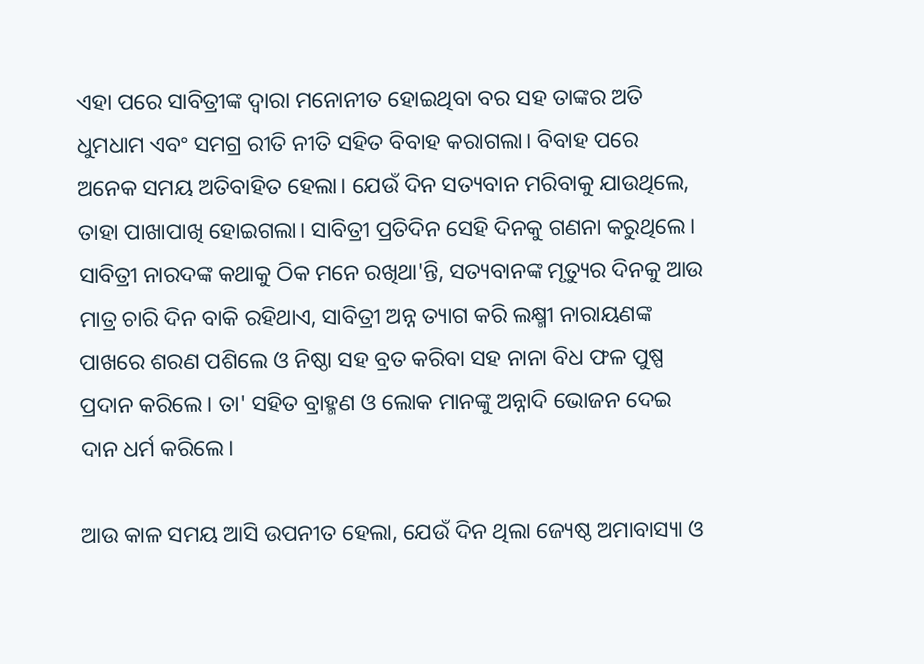ଏହା ପରେ ସାବିତ୍ରୀଙ୍କ ଦ୍ୱାରା ମନୋନୀତ ହୋଇଥିବା ବର ସହ ତାଙ୍କର ଅତି ଧୁମଧାମ ଏବଂ ସମଗ୍ର ରୀତି ନୀତି ସହିତ ବିବାହ କରାଗଲା। ବିବାହ ପରେ ଅନେକ ସମୟ ଅତିବାହିତ ହେଲା। ଯେଉଁ ଦିନ ସତ୍ୟବାନ ମରିବାକୁ ଯାଉଥିଲେ, ତାହା ପାଖାପାଖି ହୋଇଗଲା। ସାବିତ୍ରୀ ପ୍ରତିଦିନ ସେହି ଦିନକୁ ଗଣନା କରୁଥିଲେ। ସାବିତ୍ରୀ ନାରଦଙ୍କ କଥାକୁ ଠିକ ମନେ ରଖିଥା'ନ୍ତି, ସତ୍ୟବାନଙ୍କ ମୃତ୍ୟୁର ଦିନକୁ ଆଉ ମାତ୍ର ଚାରି ଦିନ ବାକି ରହିଥାଏ, ସାବିତ୍ରୀ ଅନ୍ନ ତ୍ୟାଗ କରି ଲକ୍ଷ୍ମୀ ନାରାୟଣଙ୍କ ପାଖରେ ଶରଣ ପଶିଲେ ଓ ନିଷ୍ଠା ସହ ବ୍ରତ କରିବା ସହ ନାନା ବିଧ ଫଳ ପୁଷ୍ପ ପ୍ରଦାନ କରିଲେ। ତା' ସହିତ ବ୍ରାହ୍ମଣ ଓ ଲୋକ ମାନଙ୍କୁ ଅନ୍ନାଦି ଭୋଜନ ଦେଇ ଦାନ ଧର୍ମ କରିଲେ।

ଆଉ କାଳ ସମୟ ଆସି ଉପନୀତ ହେଲା, ଯେଉଁ ଦିନ ଥିଲା ଜ୍ୟେଷ୍ଠ ଅମାବାସ୍ୟା ଓ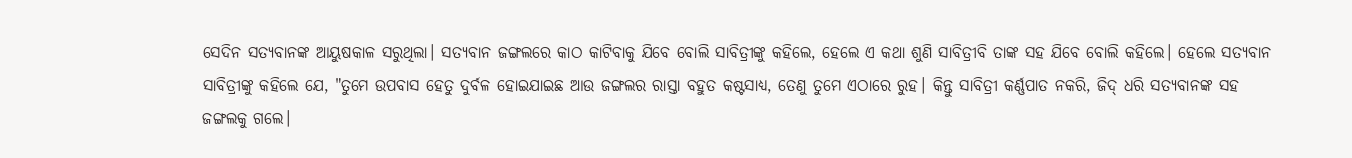ସେଦିନ ସତ୍ୟବାନଙ୍କ ଆୟୁଷକାଳ ସରୁଥିଲା। ସତ୍ୟବାନ ଜଙ୍ଗଲରେ କାଠ କାଟିବାକୁ ଯିବେ ବୋଲି ସାବିତ୍ରୀଙ୍କୁ କହିଲେ, ହେଲେ ଏ କଥା ଶୁଣି ସାବିତ୍ରୀବି ତାଙ୍କ ସହ ଯିବେ ବୋଲି କହିଲେ। ହେଲେ ସତ୍ୟବାନ ସାବିତ୍ରୀଙ୍କୁ କହିଲେ ଯେ, "ତୁମେ ଉପବାସ ହେତୁ ଦୁର୍ବଳ ହୋଇଯାଇଛ ଆଉ ଜଙ୍ଗଲର ରାସ୍ତା ବହୁତ କଷ୍ଟସାଧ୍ୟ, ତେଣୁ ତୁମେ ଏଠାରେ ରୁହ। କିନ୍ତୁ ସାବିତ୍ରୀ କର୍ଣ୍ଣପାତ ନକରି, ଜିଦ୍ ଧରି ସତ୍ୟବାନଙ୍କ ସହ ଜଙ୍ଗଲକୁ ଗଲେ।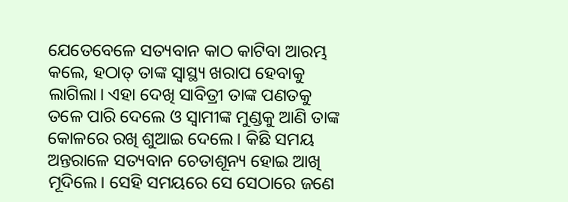ଯେତେବେଳେ ସତ୍ୟବାନ କାଠ କାଟିବା ଆରମ୍ଭ କଲେ, ହଠାତ୍ ତାଙ୍କ ସ୍ୱାସ୍ଥ୍ୟ ଖରାପ ହେବାକୁ ଲାଗିଲା। ଏହା ଦେଖି ସାବିତ୍ରୀ ତାଙ୍କ ପଣତକୁ ତଳେ ପାରି ଦେଲେ ଓ ସ୍ୱାମୀଙ୍କ ମୁଣ୍ଡକୁ ଆଣି ତାଙ୍କ କୋଳରେ ରଖି ଶୁଆଇ ଦେଲେ। କିଛି ସମୟ ଅନ୍ତରାଳେ ସତ୍ୟବାନ ଚେତାଶୂନ୍ୟ ହୋଇ ଆଖି ମୂଦିଲେ। ସେହି ସମୟରେ ସେ ସେଠାରେ ଜଣେ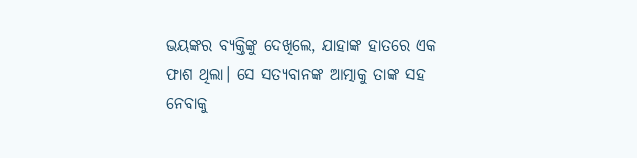ଭୟଙ୍କର ବ୍ୟକ୍ତିଙ୍କୁ ଦେଖିଲେ, ଯାହାଙ୍କ ହାତରେ ଏକ ଫାଶ ଥିଲା। ସେ ସତ୍ୟବାନଙ୍କ ଆତ୍ମାକୁ ତାଙ୍କ ସହ ନେବାକୁ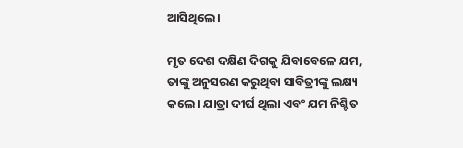ଆସିଥିଲେ।

ମୃତ ଦେଶ ଦକ୍ଷିଣ ଦିଗକୁ ଯିବାବେଳେ ଯମ, ତାଙ୍କୁ ଅନୁସରଣ କରୁଥିବା ସାବିତ୍ରୀଙ୍କୁ ଲକ୍ଷ୍ୟ କଲେ। ଯାତ୍ରା ଦୀର୍ଘ ଥିଲା ଏବଂ ଯମ ନିଶ୍ଚିତ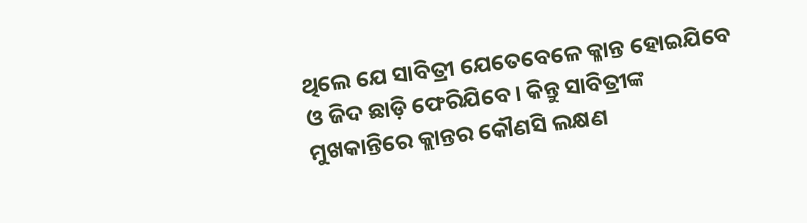ଥିଲେ ଯେ ସାବିତ୍ରୀ ଯେତେବେଳେ କ୍ଳାନ୍ତ ହୋଇଯିବେ ଓ ଜିଦ ଛାଡ଼ି ଫେରିଯିବେ। କିନ୍ତୁ ସାବିତ୍ରୀଙ୍କ ମୁଖକାନ୍ତିରେ କ୍ଲାନ୍ତର କୌଣସି ଲକ୍ଷଣ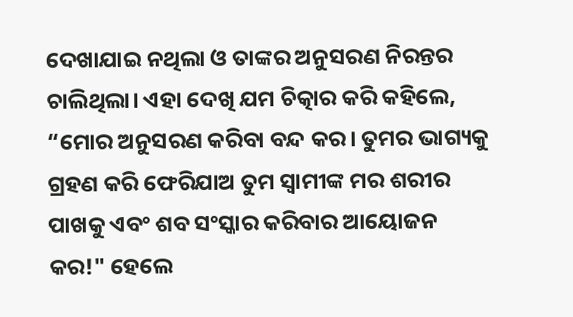ଦେଖାଯାଇ ନଥିଲା ଓ ତାଙ୍କର ଅନୁସରଣ ନିରନ୍ତର ଚାଲିଥିଲା। ଏହା ଦେଖି ଯମ ଚିତ୍କାର କରି କହିଲେ, “ମୋର ଅନୁସରଣ କରିବା ବନ୍ଦ କର। ତୁମର ଭାଗ୍ୟକୁ ଗ୍ରହଣ କରି ଫେରିଯାଅ ତୁମ ସ୍ୱାମୀଙ୍କ ମର ଶରୀର ପାଖକୁ ଏବଂ ଶବ ସଂସ୍କାର କରିବାର ଆୟୋଜନ କର!" ହେଲେ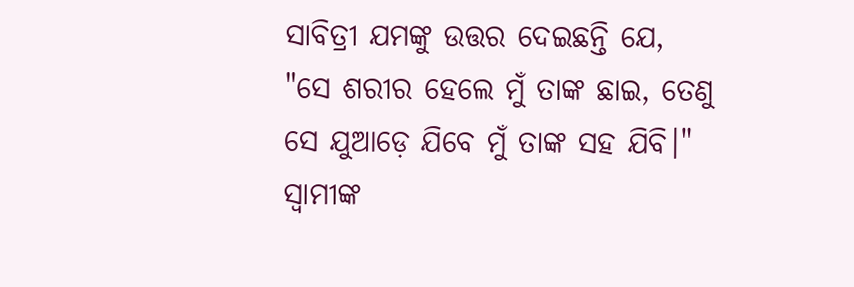ସାବିତ୍ରୀ ଯମଙ୍କୁ ଉତ୍ତର ଦେଇଛନ୍ତି ଯେ, "ସେ ଶରୀର ହେଲେ ମୁଁ ତାଙ୍କ ଛାଇ, ତେଣୁ ସେ ଯୁଆଡ଼େ ଯିବେ ମୁଁ ତାଙ୍କ ସହ ଯିବି।" ସ୍ୱାମୀଙ୍କ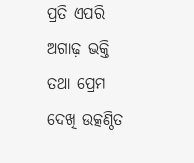ପ୍ରତି ଏପରି ଅଗାଢ଼ ଭକ୍ତି ତଥା ପ୍ରେମ ଦେଖି ଉତ୍କଣ୍ଠିତ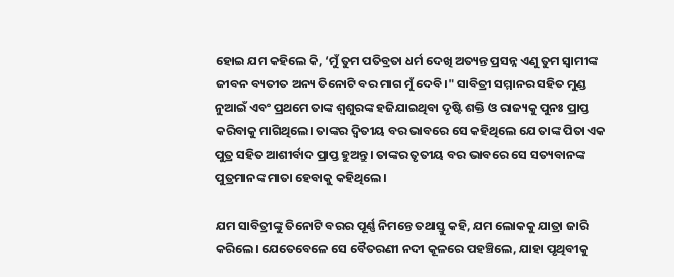ହୋଇ ଯମ କହିଲେ କି, ‘ମୁଁ ତୁମ ପତିବ୍ରତା ଧର୍ମ ଦେଖି ଅତ୍ୟନ୍ତ ପ୍ରସନ୍ନ ଏଣୁ ତୁମ ସ୍ୱାମୀଙ୍କ ଜୀବନ ବ୍ୟତୀତ ଅନ୍ୟ ତିନୋଟି ବର ମାଗ ମୁଁ ଦେବି।" ସାବିତ୍ରୀ ସମ୍ମାନର ସହିତ ମୁଣ୍ଡ ନୁଆଇଁ ଏବଂ ପ୍ରଥମେ ତାଙ୍କ ଶ୍ୱଶୁରଙ୍କ ହଜିଯାଇଥିବା ଦୃଷ୍ଟି ଶକ୍ତି ଓ ରାଜ୍ୟକୁ ପୁନଃ ପ୍ରାପ୍ତ କରିବାକୁ ମାଗିଥିଲେ। ତାଙ୍କର ଦ୍ୱିତୀୟ ବର ଭାବରେ ସେ କହିଥିଲେ ଯେ ତାଙ୍କ ପିତା ଏକ ପୁତ୍ର ସହିତ ଆଶୀର୍ବାଦ ପ୍ରାପ୍ତ ହୁଅନ୍ତୁ। ତାଙ୍କର ତୃତୀୟ ବର ଭାବରେ ସେ ସତ୍ୟବାନଙ୍କ ପୁତ୍ରମାନଙ୍କ ମାତା ହେବାକୁ କହିଥିଲେ।

ଯମ ସାବିତ୍ରୀଙ୍କୁ ତିନୋଟି ବରର ପୂର୍ଣ୍ଣ ନିମନ୍ତେ ତଥାସ୍ତୁ କହି, ଯମ ଲୋକକୁ ଯାତ୍ରା ଜାରି କରିଲେ। ଯେତେବେଳେ ସେ ବୈତରଣୀ ନଦୀ କୂଳରେ ପହଞ୍ଚିଲେ, ଯାହା ପୃଥିବୀକୁ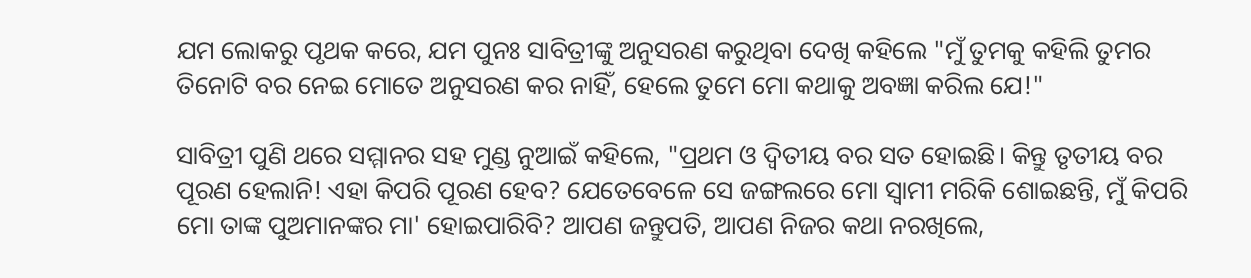ଯମ ଲୋକରୁ ପୃଥକ କରେ, ଯମ ପୁନଃ ସାବିତ୍ରୀଙ୍କୁ ଅନୁସରଣ କରୁଥିବା ଦେଖି କହିଲେ "ମୁଁ ତୁମକୁ କହିଲି ତୁମର ତିନୋଟି ବର ନେଇ ମୋତେ ଅନୁସରଣ କର ନାହିଁ, ହେଲେ ତୁମେ ମୋ କଥାକୁ ଅବଜ୍ଞା କରିଲ ଯେ!"

ସାବିତ୍ରୀ ପୁଣି ଥରେ ସମ୍ମାନର ସହ ମୁଣ୍ଡ ନୁଆଇଁ କହିଲେ, "ପ୍ରଥମ ଓ ଦ୍ଵିତୀୟ ବର ସତ ହୋଇଛି। କିନ୍ତୁ ତୃତୀୟ ବର ପୂରଣ ହେଲାନି! ଏହା କିପରି ପୂରଣ ହେବ? ଯେତେବେଳେ ସେ ଜଙ୍ଗଲରେ ମୋ ସ୍ୱାମୀ ମରିକି ଶୋଇଛନ୍ତି, ମୁଁ କିପରି ମୋ ତାଙ୍କ ପୁଅମାନଙ୍କର ମା' ହୋଇପାରିବି? ଆପଣ ଜନ୍ତୁପତି, ଆପଣ ନିଜର କଥା ନରଖିଲେ,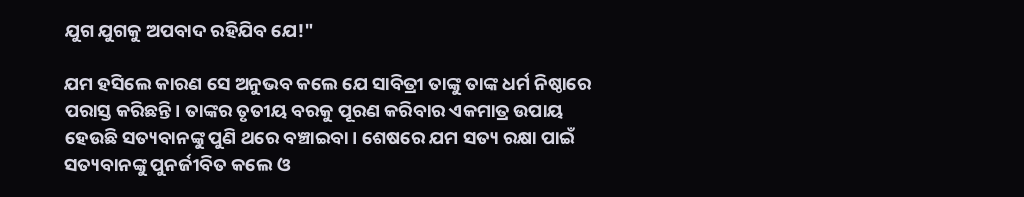ଯୁଗ ଯୁଗକୁ ଅପବାଦ ରହିଯିବ ଯେ!"

ଯମ ହସିଲେ କାରଣ ସେ ଅନୁଭବ କଲେ ଯେ ସାବିତ୍ରୀ ତାଙ୍କୁ ତାଙ୍କ ଧର୍ମ ନିଷ୍ଠାରେ ପରାସ୍ତ କରିଛନ୍ତି। ତାଙ୍କର ତୃତୀୟ ବରକୁ ପୂରଣ କରିବାର ଏକମାତ୍ର ଉପାୟ ହେଉଛି ସତ୍ୟବାନଙ୍କୁ ପୁଣି ଥରେ ବଞ୍ଚାଇବା। ଶେଷରେ ଯମ ସତ୍ୟ ରକ୍ଷା ପାଇଁ ସତ୍ୟବାନଙ୍କୁ ପୁନର୍ଜୀବିତ କଲେ ଓ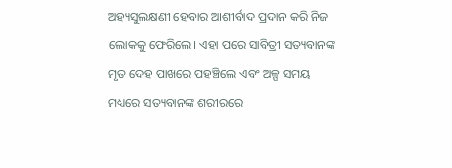ଅହ୍ୟସୁଲକ୍ଷଣୀ ହେବାର ଆଶୀର୍ବାଦ ପ୍ରଦାନ କରି ନିଜ ଲୋକକୁ ଫେରିଲେ। ଏହା ପରେ ସାବିତ୍ରୀ ସତ୍ୟବାନଙ୍କ ମୃତ ଦେହ ପାଖରେ ପହଞ୍ଚିଲେ ଏବଂ ଅଳ୍ପ ସମୟ ମଧ୍ୟରେ ସତ୍ୟବାନଙ୍କ ଶରୀରରେ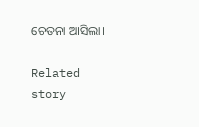ଚେତନା ଆସିଲା।

Related story